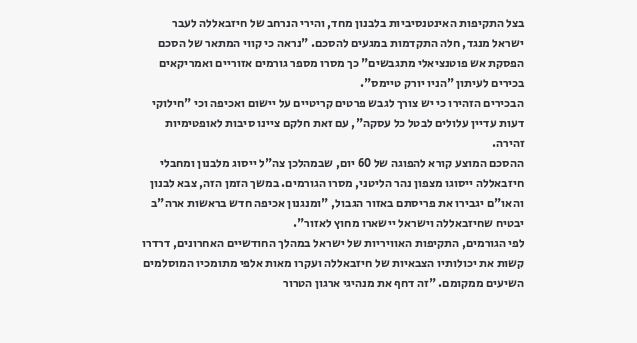בצל התקיפות האינטנסיביות בלבנון מחד, והירי הנרחב של חיזבאללה לעבר ישראל מנגד, חלה התקדמות במגעים להסכם. "נראה כי קווי המתאר של הסכם הפסקת אש פוטנציאלי מתגבשים" כך מסרו מספר גורמים אזוריים ואמריקאים בכירים לעיתון "הניו יורק טיימס".
הבכירים הזהירו כי יש צורך לגבש פרטים קריטיים על יישום ואכיפה וכי "חילוקי דעות עדיין עלולים לבטל כל עסקה", עם זאת חלקם ציינו סיבות לאופטימיות זהירה.
ההסכם המוצע קורא להפוגה של 60 יום, שבמהלכן צה"ל ייסוג מלבנון ומחבלי חיזבאללה ייסוגו מצפון נהר הליטני, מסרו הגורמים. במשך הזמן הזה, צבא לבנון והאו"ם יגבירו את פריסתם באזור הגבול, "ומנגנון אכיפה חדש בראשות ארה"ב יבטיח שחיזבאללה וישראל יישארו מחוץ לאזור".
לפי הגורמים, התקיפות האוויריות של ישראל במהלך החודשיים האחרונים, דרדרו קשות את יכולותיו הצבאיות של חיזבאללה ועקרו מאות אלפי מתומכיו המוסלמים השיעים ממקומם. "זה דחף את מנהיגי ארגון הטרור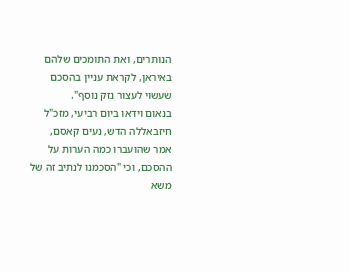הנותרים, ואת התומכים שלהם באיראן, לקראת עניין בהסכם שעשוי לעצור נזק נוסף".
בנאום וידאו ביום רביעי, מזכ"ל חיזבאללה הדש, נעים קאסם, אמר שהועברו כמה הערות על ההסכם, וכי "הסכמנו לנתיב זה של משא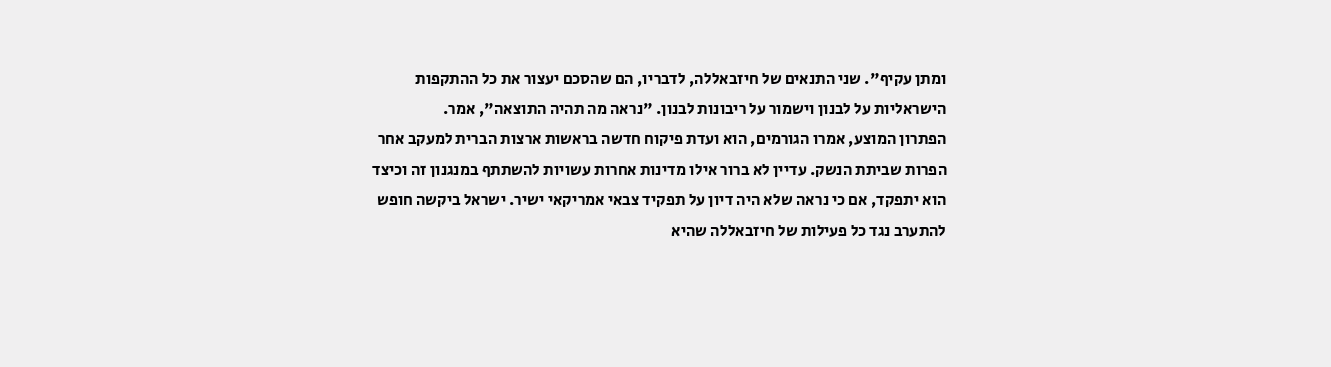ומתן עקיף". שני התנאים של חיזבאללה, לדבריו, הם שהסכם יעצור את כל ההתקפות הישראליות על לבנון וישמור על ריבונות לבנון. "נראה מה תהיה התוצאה", אמר.
הפתרון המוצע, אמרו הגורמים, הוא ועדת פיקוח חדשה בראשות ארצות הברית למעקב אחר הפרות שביתת הנשק. עדיין לא ברור אילו מדינות אחרות עשויות להשתתף במנגנון זה וכיצד הוא יתפקד, אם כי נראה שלא היה דיון על תפקיד צבאי אמריקאי ישיר. ישראל ביקשה חופש להתערב נגד כל פעילות של חיזבאללה שהיא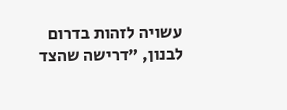עשויה לזהות בדרום לבנון, "דרישה שהצד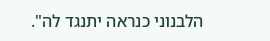הלבנוני כנראה יתנגד לה".